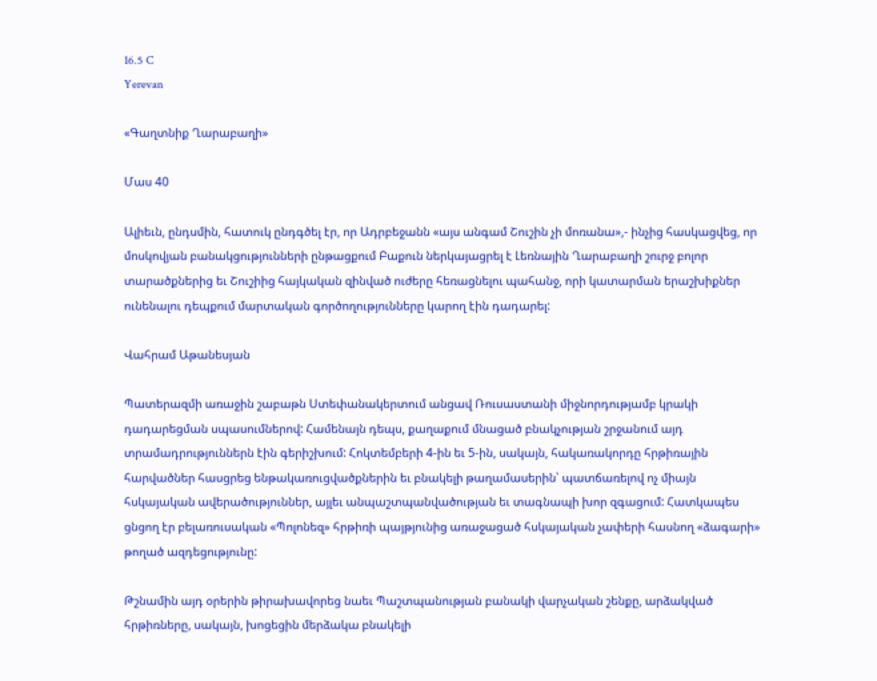16.5 C
Yerevan

«Գաղտնիք Ղարաբաղի»

Մաս 40

Ալիեւն, ընդսմին, հատուկ ընդգծել էր, որ Ադրբեջանն «այս անգամ Շուշին չի մոռանա»,- ինչից հասկացվեց, որ մոսկովյան բանակցությունների ընթացքում Բաքուն ներկայացրել է Լեռնային Ղարաբաղի շուրջ բոլոր տարածքներից եւ Շուշիից հայկական զինված ուժերը հեռացնելու պահանջ, որի կատարման երաշխիքներ ունենալու դեպքում մարտական գործողությունները կարող էին դադարել:

Վահրամ Աթանեսյան

Պատերազմի առաջին շաբաթն Ստեփանակերտում անցավ Ռուսաստանի միջնորդությամբ կրակի դադարեցման սպասումներով: Համենայն դեպս, քաղաքում մնացած բնակչության շրջանում այդ տրամադրություններն էին գերիշխում: Հոկտեմբերի 4‑ին եւ 5‑ին, սակայն, հակառակորդը հրթիռային հարվածներ հասցրեց ենթակառուցվածքներին եւ բնակելի թաղամասերին՝ պատճառելով ոչ միայն հսկայական ավերածություններ, այլեւ անպաշտպանվածության եւ տագնապի խոր զգացում: Հատկապես ցնցող էր բելառուսական «Պոլոնեզ» հրթիռի պայթյունից առաջացած հսկայական չափերի հասնող «ձագարի» թողած ազդեցությունը:

Թշնամին այդ օրերին թիրախավորեց նաեւ Պաշտպանության բանակի վարչական շենքը, արձակված հրթիռները, սակայն, խոցեցին մերձակա բնակելի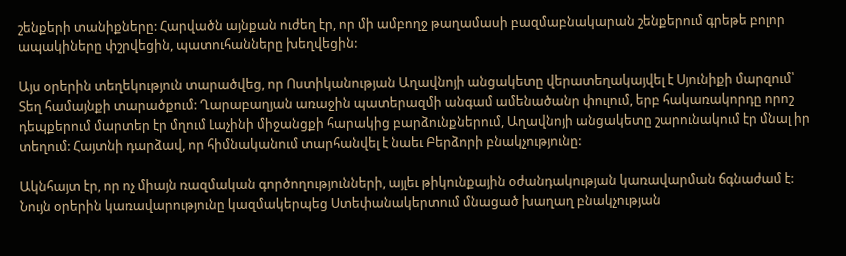շենքերի տանիքները: Հարվածն այնքան ուժեղ էր, որ մի ամբողջ թաղամասի բազմաբնակարան շենքերում գրեթե բոլոր ապակիները փշրվեցին, պատուհանները խեղվեցին:

Այս օրերին տեղեկություն տարածվեց, որ Ոստիկանության Աղավնոյի անցակետը վերատեղակայվել է Սյունիքի մարզում՝ Տեղ համայնքի տարածքում: Ղարաբաղյան առաջին պատերազմի անգամ ամենածանր փուլում, երբ հակառակորդը որոշ դեպքերում մարտեր էր մղում Լաչինի միջանցքի հարակից բարձունքներում, Աղավնոյի անցակետը շարունակում էր մնալ իր տեղում: Հայտնի դարձավ, որ հիմնականում տարհանվել է նաեւ Բերձորի բնակչությունը:

Ակնհայտ էր, որ ոչ միայն ռազմական գործողությունների, այլեւ թիկունքային օժանդակության կառավարման ճգնաժամ է: Նույն օրերին կառավարությունը կազմակերպեց Ստեփանակերտում մնացած խաղաղ բնակչության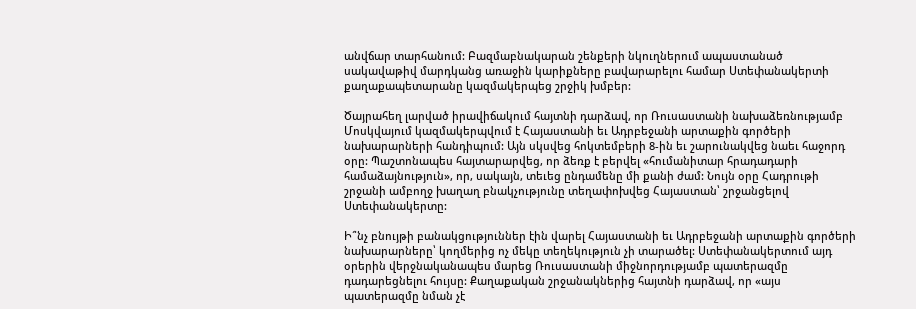անվճար տարհանում: Բազմաբնակարան շենքերի նկուղներում ապաստանած սակավաթիվ մարդկանց առաջին կարիքները բավարարելու համար Ստեփանակերտի քաղաքապետարանը կազմակերպեց շրջիկ խմբեր:

Ծայրահեղ լարված իրավիճակում հայտնի դարձավ, որ Ռուսաստանի նախաձեռնությամբ Մոսկվայում կազմակերպվում է Հայաստանի եւ Ադրբեջանի արտաքին գործերի նախարարների հանդիպում: Այն սկսվեց հոկտեմբերի 8‑ին եւ շարունակվեց նաեւ հաջորդ օրը: Պաշտոնապես հայտարարվեց, որ ձեռք է բերվել «հումանիտար հրադադարի համաձայնություն», որ, սակայն, տեւեց ընդամենը մի քանի ժամ: Նույն օրը Հադրութի շրջանի ամբողջ խաղաղ բնակչությունը տեղափոխվեց Հայաստան՝ շրջանցելով Ստեփանակերտը:

Ի՞նչ բնույթի բանակցություններ էին վարել Հայաստանի եւ Ադրբեջանի արտաքին գործերի նախարարները՝ կողմերից ոչ մեկը տեղեկություն չի տարածել: Ստեփանակերտում այդ օրերին վերջնականապես մարեց Ռուսաստանի միջնորդությամբ պատերազմը դադարեցնելու հույսը: Քաղաքական շրջանակներից հայտնի դարձավ, որ «այս պատերազմը նման չէ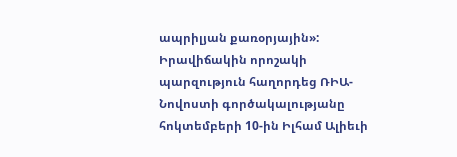ապրիլյան քառօրյային»:
Իրավիճակին որոշակի պարզություն հաղորդեց ՌԻԱ-Նովոստի գործակալությանը հոկտեմբերի 10-ին Իլհամ Ալիեւի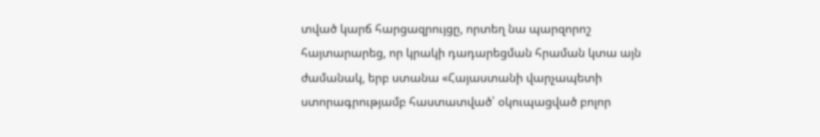տված կարճ հարցազրույցը, որտեղ նա պարզորոշ հայտարարեց, որ կրակի դադարեցման հրաման կտա այն ժամանակ, երբ ստանա «Հայաստանի վարչապետի ստորագրությամբ հաստատված՝ օկուպացված բոլոր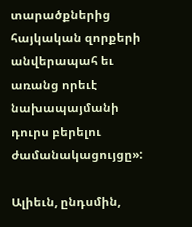տարածքներից հայկական զորքերի անվերապահ եւ առանց որեւէ նախապայմանի դուրս բերելու ժամանակացույցը»:

Ալիեւն, ընդսմին,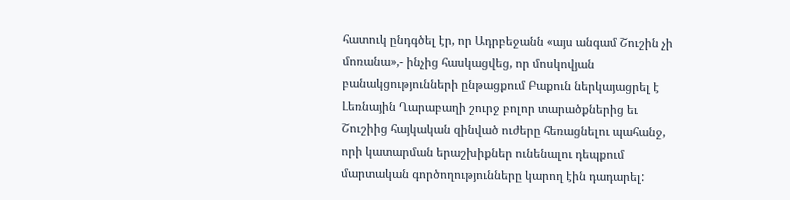հատուկ ընդգծել էր, որ Ադրբեջանն «այս անգամ Շուշին չի մոռանա»,- ինչից հասկացվեց, որ մոսկովյան բանակցությունների ընթացքում Բաքուն ներկայացրել է Լեռնային Ղարաբաղի շուրջ բոլոր տարածքներից եւ Շուշիից հայկական զինված ուժերը հեռացնելու պահանջ, որի կատարման երաշխիքներ ունենալու դեպքում մարտական գործողությունները կարող էին դադարել: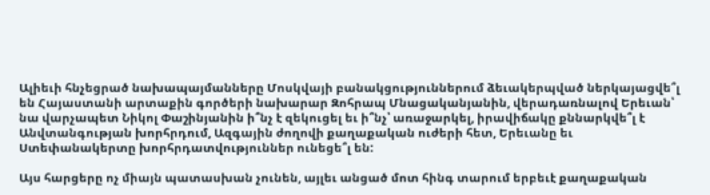Ալիեւի հնչեցրած նախապայմանները Մոսկվայի բանակցություններում ձեւակերպված ներկայացվե՞լ են Հայաստանի արտաքին գործերի նախարար Զոհրապ Մնացականյանին, վերադառնալով Երեւան՝ նա վարչապետ Նիկոլ Փաշինյանին ի՞նչ է զեկուցել եւ ի՞նչ՝ առաջարկել, իրավիճակը քննարկվե՞լ է Անվտանգության խորհրդում, Ազգային ժողովի քաղաքական ուժերի հետ, Երեւանը եւ Ստեփանակերտը խորհրդատվություններ ունեցե՞լ են:

Այս հարցերը ոչ միայն պատասխան չունեն, այլեւ անցած մոտ հինգ տարում երբեւէ քաղաքական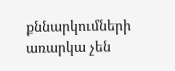քննարկումների առարկա չեն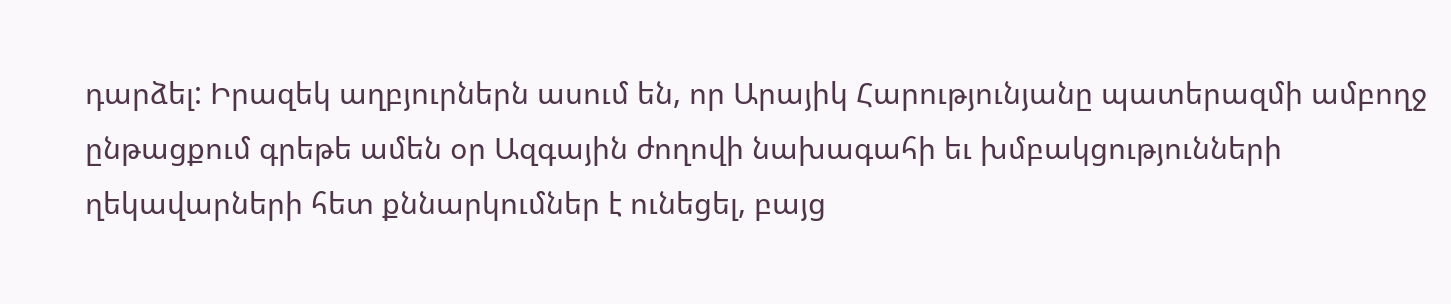դարձել: Իրազեկ աղբյուրներն ասում են, որ Արայիկ Հարությունյանը պատերազմի ամբողջ ընթացքում գրեթե ամեն օր Ազգային ժողովի նախագահի եւ խմբակցությունների ղեկավարների հետ քննարկումներ է ունեցել, բայց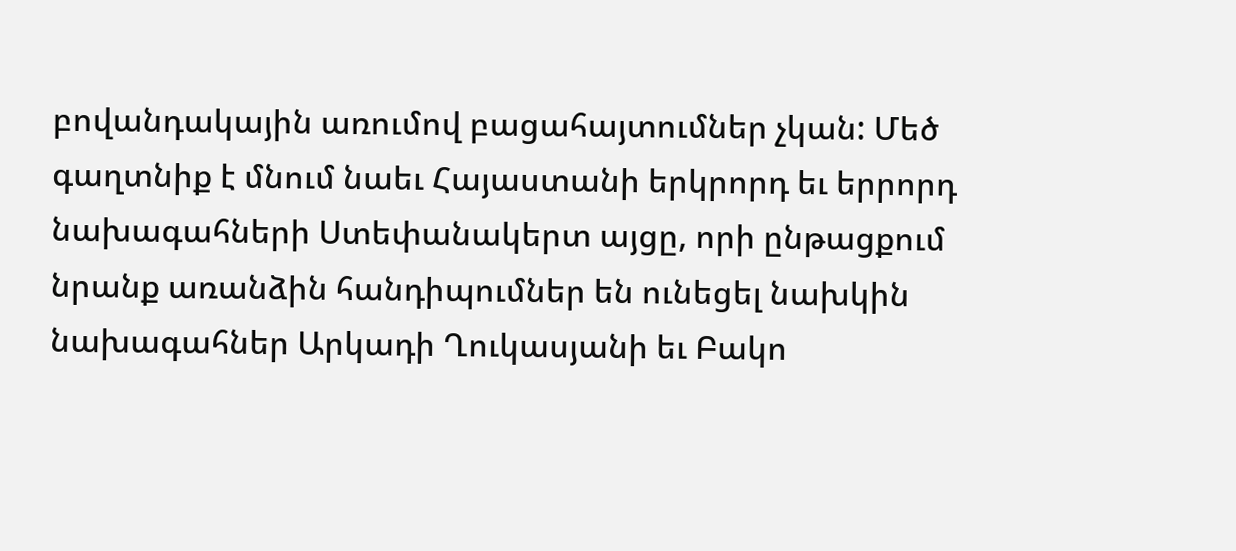բովանդակային առումով բացահայտումներ չկան: Մեծ գաղտնիք է մնում նաեւ Հայաստանի երկրորդ եւ երրորդ նախագահների Ստեփանակերտ այցը, որի ընթացքում նրանք առանձին հանդիպումներ են ունեցել նախկին նախագահներ Արկադի Ղուկասյանի եւ Բակո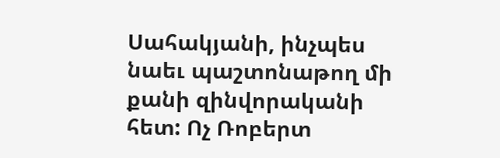Սահակյանի, ինչպես նաեւ պաշտոնաթող մի քանի զինվորականի հետ: Ոչ Ռոբերտ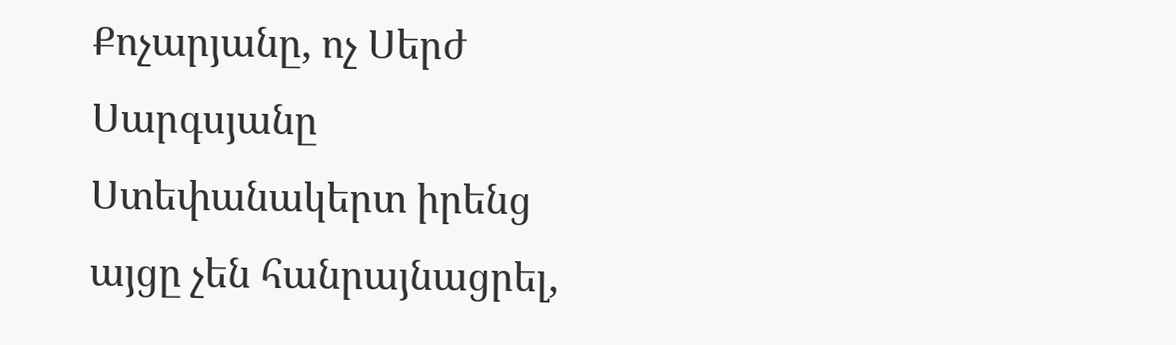Քոչարյանը, ոչ Սերժ Սարգսյանը Ստեփանակերտ իրենց այցը չեն հանրայնացրել,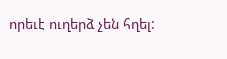որեւէ ուղերձ չեն հղել: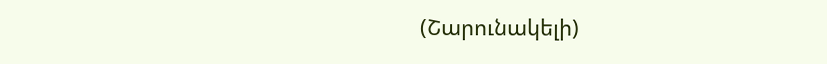(Շարունակելի)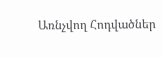Առնչվող Հոդվածներ